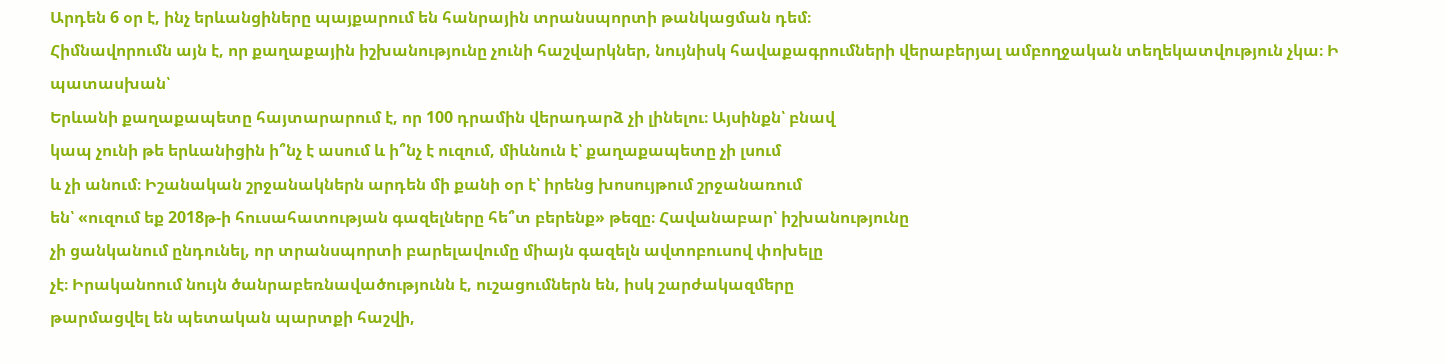Արդեն 6 օր է, ինչ երևանցիները պայքարում են հանրային տրանսպորտի թանկացման դեմ։
Հիմնավորումն այն է, որ քաղաքային իշխանությունը չունի հաշվարկներ, նույնիսկ հավաքագրումների վերաբերյալ ամբողջական տեղեկատվություն չկա։ Ի պատասխան՝
Երևանի քաղաքապետը հայտարարում է, որ 100 դրամին վերադարձ չի լինելու։ Այսինքն՝ բնավ
կապ չունի թե երևանիցին ի՞նչ է ասում և ի՞նչ է ուզում, միևնուն է՝ քաղաքապետը չի լսում
և չի անում։ Իշանական շրջանակներն արդեն մի քանի օր է՝ իրենց խոսույթում շրջանառում
են՝ «ուզում եք 2018թ-ի հուսահատության գազելները հե՞տ բերենք» թեզը։ Հավանաբար՝ իշխանությունը
չի ցանկանում ընդունել, որ տրանսպորտի բարելավումը միայն գազելն ավտոբուսով փոխելը
չէ։ Իրականոում նույն ծանրաբեռնավածությունն է, ուշացումներն են, իսկ շարժակազմերը
թարմացվել են պետական պարտքի հաշվի,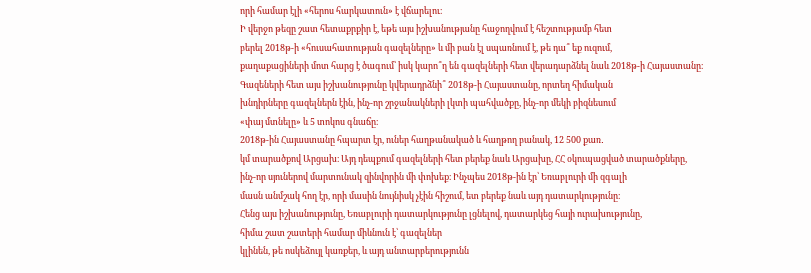որի համար էլի «հերոս հարկատուն» է վճարելու։
Ի վերջո թեզը շատ հետաքրքիր է, եթե այս իշխանությանը հաջողվում է հեշտությամբ հետ
բերել 2018թ-ի «հուսահատության գազելները» և մի բան էլ սպառնում է, թե դա՞ եք ուզում,
քաղաքացիների մոտ հարց է ծագում՝ իսկ կարո՞ղ են գազելների հետ վերադարձնել նաև 2018թ-ի Հայաստանը։
Գազեների հետ այս իշխանությունը կվերադրձնի՞ 2018թ-ի Հայաստանը, որտեղ հիմական
խնդիրները գազելներն էին, ինչ-որ շրջանակների լկտի պահվածքը, ինչ-որ մեկի բիզնեսում
«փայ մտնելը» և 5 տոկոս գնաճը։
2018թ-ին Հայաստանը հպարտ էր, ուներ հաղթանակած և հաղթող բանակ, 12 500 քառ․
կմ տարածքով Արցախ։ Այդ դեպքում գազելների հետ բերեք նաև Արցախը, ՀՀ օկուպացված տարածքները,
ինչ-որ սյուներով մարտունակ զինվորին մի փոխեք։ Ինչպես 2018թ-ին էր՝ Եռաբլուրի մի զգալի
մասն անմշակ հող էր, որի մասին նույնիսկ չէին հիշում, ետ բերեք նաև այդ դատարկությունը։
Հենց այս իշխանությունը, Եռաբլուրի դատարկությունը լցնելով, դատարկեց հայի ուրախությունը,
հիմա շատ շատերի համար միևնուն է՝ գազելներ
կլինեն, թե ոսկեձույլ կառքեր, և այդ անտարբերությունն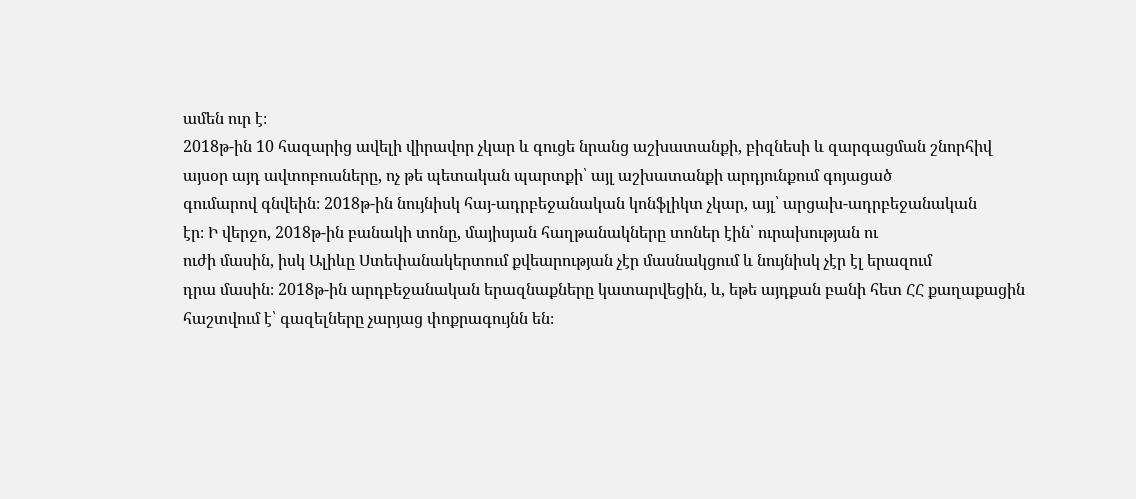ամեն ուր է։
2018թ-ին 10 հազարից ավելի վիրավոր չկար և գուցե նրանց աշխատանքի, բիզնեսի և զարգացման շնորհիվ
այսօր այդ ավտոբուսները, ոչ թե պետական պարտքի՝ այլ աշխատանքի արդյունքում գոյացած
գումարով գնվեին։ 2018թ-ին նույնիսկ հայ-ադրբեջանական կոնֆլիկտ չկար, այլ՝ արցախ-ադրբեջանական
էր։ Ի վերջո, 2018թ-ին բանակի տոնը, մայիսյան հաղթանակները տոներ էին՝ ուրախության ու
ուժի մասին, իսկ Ալիևը Ստեփանակերտում քվեարության չէր մասնակցում և նույնիսկ չէր էլ երազում
դրա մասին։ 2018թ-ին արդբեջանական երազնաքները կատարվեցին, և, եթե այդքան բանի հետ ՀՀ քաղաքացին
հաշտվում է՝ գազելները չարյաց փոքրագույնն են։